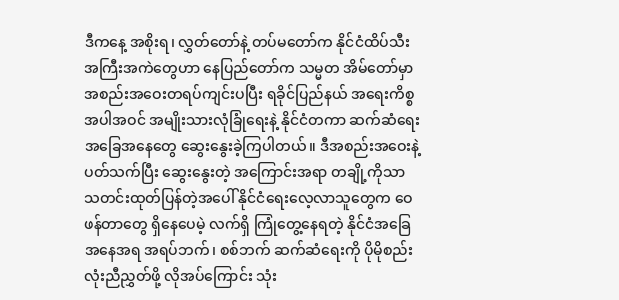ဒီကနေ့ အစိုးရ၊ လွှတ်တော်နဲ့ တပ်မတော်က နိုင်ငံထိပ်သီးအကြီးအကဲတွေဟာ နေပြည်တော်က သမ္မတ အိမ်တော်မှာ အစည်းအဝေးတရပ်ကျင်းပပြီး ရခိုင်ပြည်နယ် အရေးကိစ္စအပါအဝင် အမျိုးသားလုံခြုံရေးနဲ့ နိုင်ငံတကာ ဆက်ဆံရေးအခြေအနေတွေ ဆွေးနွေးခဲ့ကြပါတယ်။ ဒီအစည်းအဝေးနဲ့ပတ်သက်ပြီး ဆွေးနွေးတဲ့ အကြောင်းအရာ တချို့ကိုသာ သတင်းထုတ်ပြန်တဲ့အပေါ် နိုင်ငံရေးလေ့လာသူတွေက ဝေဖန်တာတွေ ရှိနေပေမဲ့ လက်ရှိ ကြုံတွေ့နေရတဲ့ နိုင်ငံအခြေအနေအရ အရပ်ဘက်၊ စစ်ဘက် ဆက်ဆံရေးကို ပိုမိုစည်းလုံးညီညွှတ်ဖို့ လိုအပ်ကြောင်း သုံး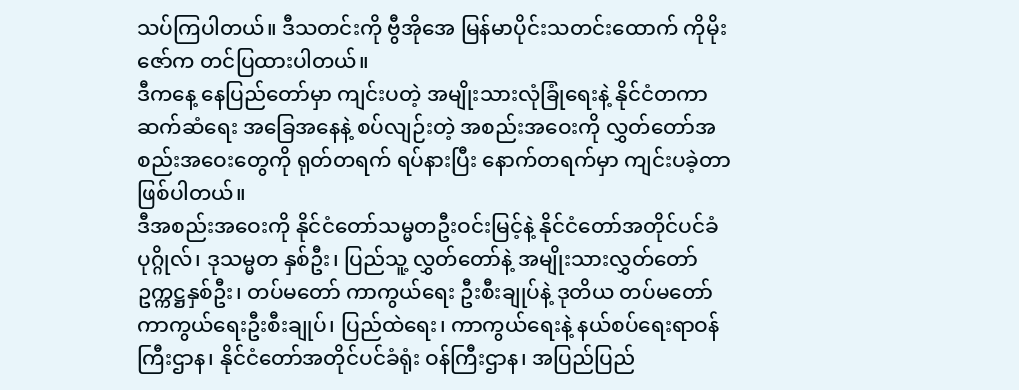သပ်ကြပါတယ်။ ဒီသတင်းကို ဗွီအိုအေ မြန်မာပိုင်းသတင်းထောက် ကိုမိုးဇော်က တင်ပြထားပါတယ်။
ဒီကနေ့ နေပြည်တော်မှာ ကျင်းပတဲ့ အမျိုးသားလုံခြုံရေးနဲ့ နိုင်ငံတကာဆက်ဆံရေး အခြေအနေနဲ့ စပ်လျဉ်းတဲ့ အစည်းအဝေးကို လွှတ်တော်အစည်းအဝေးတွေကို ရုတ်တရက် ရပ်နားပြီး နောက်တရက်မှာ ကျင်းပခဲ့တာ ဖြစ်ပါတယ်။
ဒီအစည်းအဝေးကို နိုင်ငံတော်သမ္မတဦးဝင်းမြင့်နဲ့ နိုင်ငံတော်အတိုင်ပင်ခံပုဂ္ဂိုလ်၊ ဒုသမ္မတ နှစ်ဦး၊ ပြည်သူ့ လွှတ်တော်နဲ့ အမျိုးသားလွှတ်တော်ဥက္ကဋ္ဌနှစ်ဦး၊ တပ်မတော် ကာကွယ်ရေး ဦးစီးချုပ်နဲ့ ဒုတိယ တပ်မတော် ကာကွယ်ရေးဦးစီးချုပ်၊ ပြည်ထဲရေး၊ ကာကွယ်ရေးနဲ့ နယ်စပ်ရေးရာဝန်ကြီးဌာန၊ နိုင်ငံတော်အတိုင်ပင်ခံရုံး ဝန်ကြီးဌာန၊ အပြည်ပြည်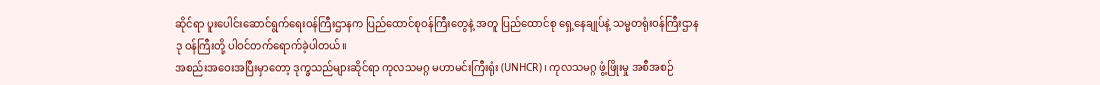ဆိုင်ရာ ပူးပေါင်းဆောင်ရွက်ရေးဝန်ကြီးဌာနက ပြည်ထောင်စုဝန်ကြီးတွေနဲ့ အတူ ပြည်ထောင်စု ရှေ့နေချုပ်နဲ့ သမ္မတရုံးဝန်ကြီးဌာန ဒု ဝန်ကြီးတို့ ပါဝင်တက်ရောက်ခဲ့ပါတယ်။
အစည်းအဝေးအပြီးမှာတော့ ဒုက္ခသည်များဆိုင်ရာ ကုလသမဂ္ဂ မဟာမင်းကြီးရုံး (UNHCR)၊ ကုလသမဂ္ဂ ဖွံ့ဖြိုးမှု အစီအစဉ်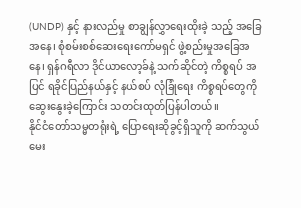(UNDP) နှင့် နားလည်မှု စာချွန်လွှာရေးထိုးခဲ့ သည့် အခြေအနေ၊ စုံစမ်းစစ်ဆေးရေးကော်မရှင် ဖွဲ့စည်းမှုအခြေအနေ၊ ရှန်ဂရီလာ ဒိုင်ယာလော့ခ်နဲ့ သက်ဆိုင်တဲ့ ကိစ္စရပ် အပြင် ရခိုင်ပြည်နယ်နှင့် နယ်စပ် လုံခြုံရေး ကိစ္စရပ်တွေကို ဆွေးနွေးခဲ့ကြောင်း သတင်းထုတ်ပြန်ပါတယ်။
နိုင်ငံတော်သမ္မတရုံးရဲ့ ပြောရေးဆိုခွင့်ရှိသူကို ဆက်သွယ်မေး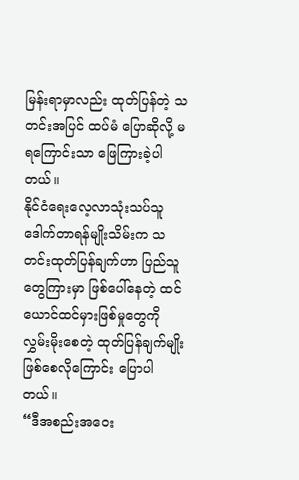မြန်းရာမှာလည်း ထုတ်ပြန်တဲ့ သတင်းအပြင် ထပ်မံ ပြောဆိုလို့ မရကြောင်းသာ ဖြေကြားခဲ့ပါတယ်။
နိုင်ငံရေးလေ့လာသုံးသပ်သူ ဒေါက်တာရန်မျိုးသိမ်းက သတင်းထုတ်ပြန်ချက်ဟာ ပြည်သူတွေကြားမှာ ဖြစ်ပေါ်နေတဲ့ ထင်ယောင်ထင်မှားဖြစ်မှုတွေကို လွှမ်းမိုးစေတဲ့ ထုတ်ပြန်ချက်မျိုးဖြစ်စေလိုကြောင်း ပြောပါတယ်။
“ဒီအစည်းအဝေး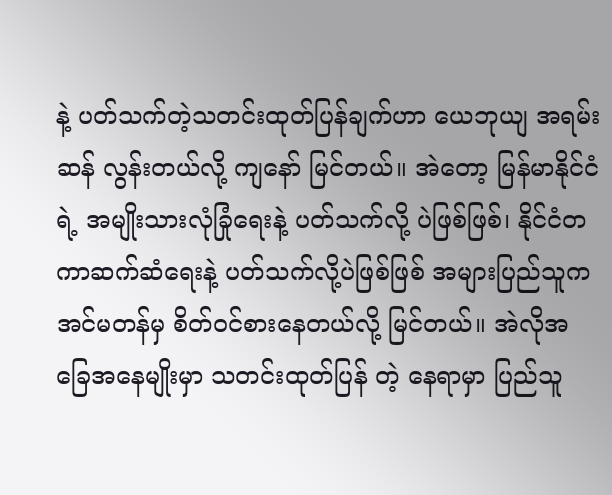နဲ့ ပတ်သက်တဲ့သတင်းထုတ်ပြန်ချက်ဟာ ယေဘုယျ အရမ်းဆန် လွန်းတယ်လို့ ကျနော် မြင်တယ်။ အဲတော့ မြန်မာနိုင်ငံရဲ့ အမျိုးသားလုံခြုံရေးနဲ့ ပတ်သက်လို့ ပဲဖြစ်ဖြစ်၊ နိုင်ငံတကာဆက်ဆံရေးနဲ့ ပတ်သက်လို့ပဲဖြစ်ဖြစ် အများပြည်သူက အင်မတန်မှ စိတ်ဝင်စားနေတယ်လို့ မြင်တယ်။ အဲလိုအခြေအနေမျိုးမှာ သတင်းထုတ်ပြန် တဲ့ နေရာမှာ ပြည်သူ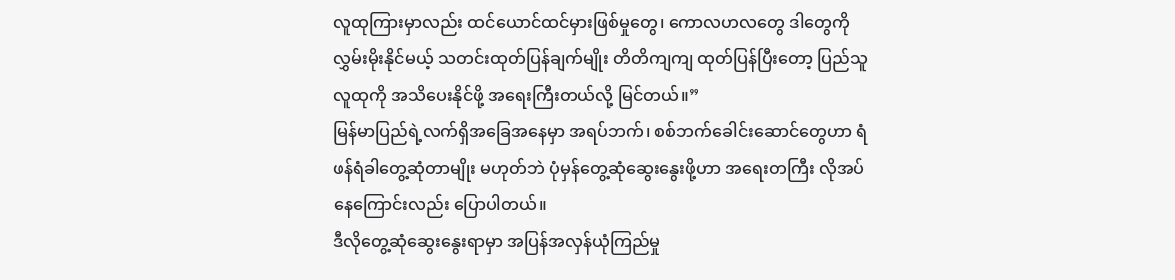လူထုကြားမှာလည်း ထင်ယောင်ထင်မှားဖြစ်မှုတွေ၊ ကောလဟလတွေ ဒါတွေကို လွှမ်းမိုးနိုင်မယ့် သတင်းထုတ်ပြန်ချက်မျိုး တိတိကျကျ ထုတ်ပြန်ပြီးတော့ ပြည်သူလူထုကို အသိပေးနိုင်ဖို့ အရေးကြီးတယ်လို့ မြင်တယ်။”
မြန်မာပြည်ရဲ့လက်ရှိအခြေအနေမှာ အရပ်ဘက်၊ စစ်ဘက်ခေါင်းဆောင်တွေဟာ ရံဖန်ရံခါတွေ့ဆုံတာမျိုး မဟုတ်ဘဲ ပုံမှန်တွေ့ဆုံဆွေးနွေးဖို့ဟာ အရေးတကြီး လိုအပ်နေကြောင်းလည်း ပြောပါတယ်။
ဒီလိုတွေ့ဆုံဆွေးနွေးရာမှာ အပြန်အလှန်ယုံကြည်မှု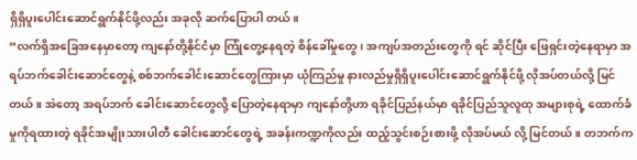ရှိရှိပူးပေါင်းဆောင်ရွက်နိုင်ဖို့လည်း အခုလို ဆက်ပြောပါ တယ်။
“လက်ရှိအခြေအနေမှာတော့ ကျနော်တို့နိုင်ငံမှာ ကြုံတွေ့နေရတဲ့ စိန်ခေါ်မှုတွေ၊ အကျပ်အတည်းတွေကို ရင် ဆိုင်ပြီး ဖြေရှင်းတဲ့နေရာမှာ အရပ်ဘက်ခေါင်းဆောင်တွေနဲ့ စစ်ဘက်ခေါင်းဆောင်တွေကြားမှာ ယုံကြည်မှု နားလည်မှုရှိရှိပူးပေါင်းဆောင်ရွက်နိုင်ဖို့ လိုအပ်တယ်လို့ မြင်တယ်။ အဲတော့ အရပ်ဘက် ခေါင်းဆောင်တွေလို့ ပြောတဲ့နေရာမှာ ကျနော်တို့ဟာ ရခိုင်ပြည်နယ်မှာ ရခိုင်ပြည်သူလူထု အများစုရဲ့ ထောက်ခံ မှုကိုရထားတဲ့ ရခိုင်အမျိုးသားပါတီ ခေါင်းဆောင်တွေရဲ့ အခန်းကဏ္ဍကိုလည်း ထည့်သွင်းစဉ်းစားဖို့ လိုအပ်မယ် လို့ မြင်တယ်။ တဘက်က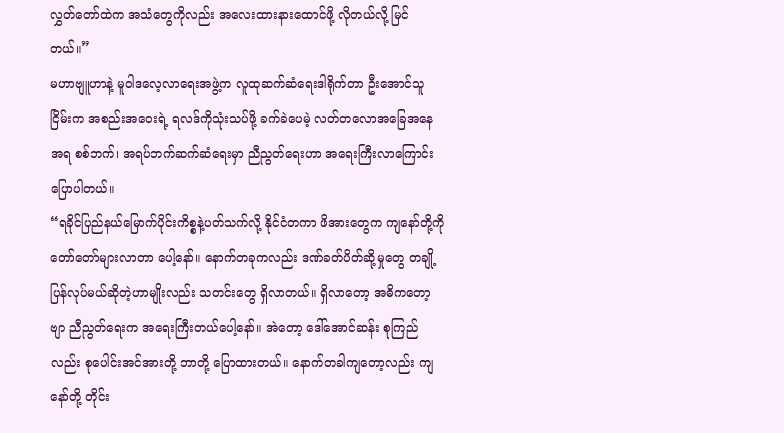လွှတ်တော်ထဲက အသံတွေကိုလည်း အလေးထားနားထောင်ဖို့ လိုတယ်လို့ မြင်တယ်။”
မဟာဗျူဟာနဲ့ မူဝါဒလေ့လာရေးအဖွဲ့က လူထုဆက်ဆံရေးဒါရိုက်တာ ဦးအောင်သူငြိမ်းက အစည်းအဝေးရဲ့ ရလဒ်ကိုသုံးသပ်ဖို့ ခက်ခဲပေမဲ့ လတ်တလောအခြေအနေအရ စစ်ဘက်၊ အရပ်ဘက်ဆက်ဆံရေးမှာ ညီညွတ်ရေးဟာ အရေးကြီးလာကြောင်း ပြောပါတယ်။
“ရခိုင်ပြည်နယ်မြောက်ပိုင်းကိစ္စနဲ့ပတ်သက်လို့ နိုင်ငံတကာ ဖိအားတွေက ကျနော်တို့ကို တော်တော်များလာတာ ပေါ့နော်။ နောက်တခုကလည်း ဒဏ်ခတ်ပိတ်ဆို့မှုတွေ တချို့ ပြန်လုပ်မယ်ဆိုတဲ့ဟာမျိုးလည်း သတင်းတွေ ရှိလာတယ်။ ရှိလာတော့ အဓိကတော့ဗျာ ညီညွတ်ရေးက အရေးကြီးတယ်ပေါ့နော်။ အဲတော့ ဒေါ်အောင်ဆန်း စုကြည်လည်း စုပေါင်းအင်အားတို့ ဘာတို့ ပြောထားတယ်။ နောက်တခါကျတော့လည်း ကျနော်တို့ တိုင်း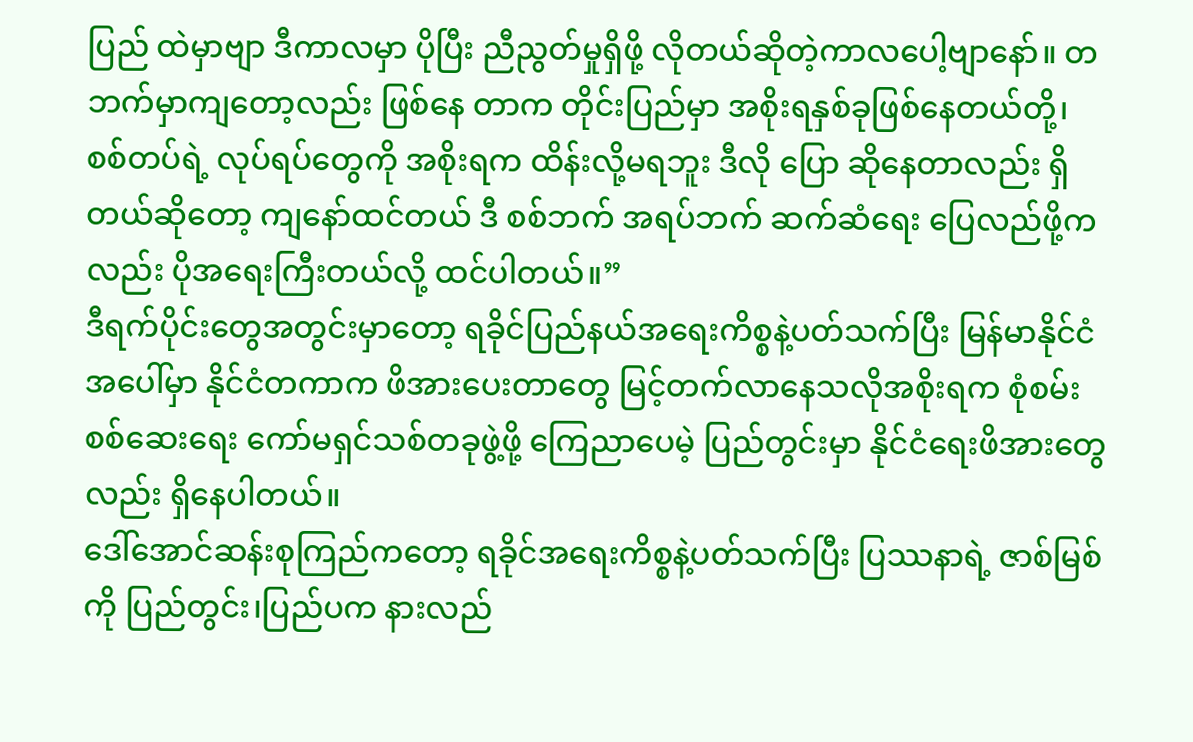ပြည် ထဲမှာဗျာ ဒီကာလမှာ ပိုပြီး ညီညွတ်မှုရှိဖို့ လိုတယ်ဆိုတဲ့ကာလပေါ့ဗျာနော်။ တဘက်မှာကျတော့လည်း ဖြစ်နေ တာက တိုင်းပြည်မှာ အစိုးရနှစ်ခုဖြစ်နေတယ်တို့၊ စစ်တပ်ရဲ့ လုပ်ရပ်တွေကို အစိုးရက ထိန်းလို့မရဘူး ဒီလို ပြော ဆိုနေတာလည်း ရှိတယ်ဆိုတော့ ကျနော်ထင်တယ် ဒီ စစ်ဘက် အရပ်ဘက် ဆက်ဆံရေး ပြေလည်ဖို့ကလည်း ပိုအရေးကြီးတယ်လို့ ထင်ပါတယ်။”
ဒီရက်ပိုင်းတွေအတွင်းမှာတော့ ရခိုင်ပြည်နယ်အရေးကိစ္စနဲ့ပတ်သက်ပြီး မြန်မာနိုင်ငံအပေါ်မှာ နိုင်ငံတကာက ဖိအားပေးတာတွေ မြင့်တက်လာနေသလိုအစိုးရက စုံစမ်းစစ်ဆေးရေး ကော်မရှင်သစ်တခုဖွဲ့ဖို့ ကြေညာပေမဲ့ ပြည်တွင်းမှာ နိုင်ငံရေးဖိအားတွေလည်း ရှိနေပါတယ်။
ဒေါ်အောင်ဆန်းစုကြည်ကတော့ ရခိုင်အရေးကိစ္စနဲ့ပတ်သက်ပြီး ပြဿနာရဲ့ ဇာစ်မြစ်ကို ပြည်တွင်း၊ပြည်ပက နားလည်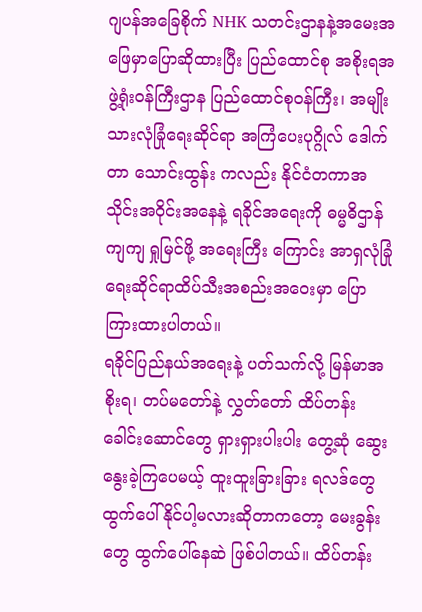ဂျပန်အခြေစိုက် NHK သတင်းဌာနနဲ့အမေးအဖြေမှာပြောဆိုထားပြီး ပြည်ထောင်စု အစိုးရအဖွဲ့ရုံးဝန်ကြီးဌာန ပြည်ထောင်စုဝန်ကြီး၊ အမျိုးသားလုံခြုံရေးဆိုင်ရာ အကြံပေးပုဂ္ဂိုလ် ဒေါက်တာ သောင်းထွန်း ကလည်း နိုင်ငံတကာအသိုင်းအဝိုင်းအနေနဲ့ ရခိုင်အရေးကို ဓမ္မဓိဌာန်ကျကျ ရှုမြင်ဖို့ အရေးကြီး ကြောင်း အာရှလုံခြုံရေးဆိုင်ရာထိပ်သီးအစည်းအဝေးမှာ ပြောကြားထားပါတယ်။
ရခိုင်ပြည်နယ်အရေးနဲ့ ပတ်သက်လို့ မြန်မာအစိုးရ၊ တပ်မတော်နဲ့ လွှတ်တော် ထိပ်တန်းခေါင်းဆောင်တွေ ရှားရှားပါးပါး တွေ့ဆုံ ဆွေးနွေးခဲ့ကြပေမယ့် ထူးထူးခြားခြား ရလဒ်တွေ ထွက်ပေါ်နိုင်ပါ့မလားဆိုတာကတော့ မေးခွန်းတွေ ထွက်ပေါ်နေဆဲ ဖြစ်ပါတယ်။ ထိပ်တန်း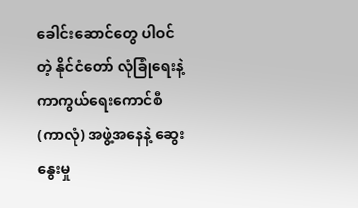ခေါင်းဆောင်တွေ ပါဝင်တဲ့ နိုင်ငံတော် လုံခြုံရေးနဲ့ ကာကွယ်ရေးကောင်စီ (ကာလုံ) အဖွဲ့အနေနဲ့ ဆွေးနွေးမှု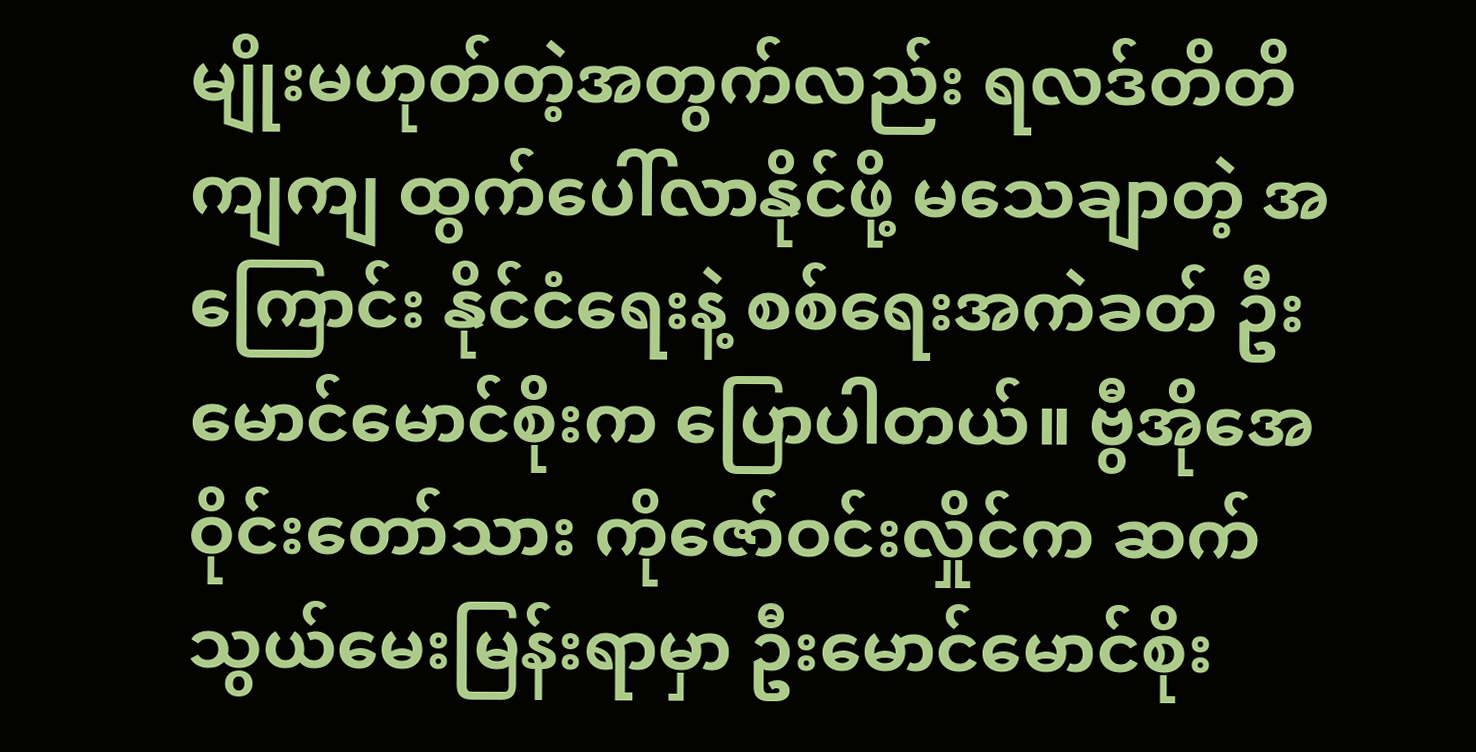မျိုးမဟုတ်တဲ့အတွက်လည်း ရလဒ်တိတိကျကျ ထွက်ပေါ်လာနိုင်ဖို့ မသေချာတဲ့ အကြောင်း နိုင်ငံရေးနဲ့ စစ်ရေးအကဲခတ် ဦးမောင်မောင်စိုးက ပြောပါတယ်။ ဗွီအိုအေ ဝိုင်းတော်သား ကိုဇော်ဝင်းလှိုင်က ဆက်သွယ်မေးမြန်းရာမှာ ဦးမောင်မောင်စိုး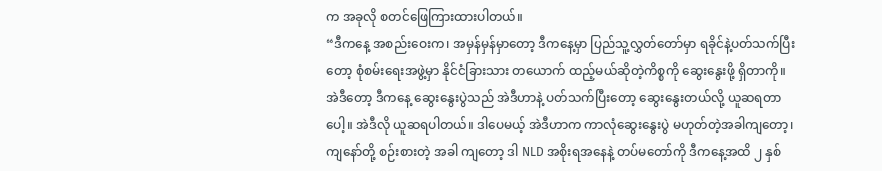က အခုလို စတင်ဖြေကြားထားပါတယ်။
“ဒီကနေ့ အစည်းဝေးက၊ အမှန်မှန်မှာတော့ ဒီကနေ့မှာ ပြည်သူ့လွှတ်တော်မှာ ရခိုင်နဲ့ပတ်သက်ပြီးတော့ စုံစမ်းရေးအဖွဲ့မှာ နိုင်ငံခြားသား တယောက် ထည့်မယ်ဆိုတဲ့ကိစ္စကို ဆွေးနွေးဖို့ ရှိတာကို။ အဲဒီတော့ ဒီကနေ့ ဆွေးနွေးပွဲသည် အဲဒီဟာနဲ့ ပတ်သက်ပြီးတော့ ဆွေးနွေးတယ်လို့ ယူဆရတာပေါ့။ အဲဒီလို ယူဆရပါတယ်။ ဒါပေမယ့် အဲဒီဟာက ကာလုံဆွေးနွေးပွဲ မဟုတ်တဲ့အခါကျတော့၊ ကျနော်တို့ စဉ်းစားတဲ့ အခါ ကျတော့ ဒါ NLD အစိုးရအနေနဲ့ တပ်မတော်ကို ဒီကနေ့အထိ ၂ နှစ်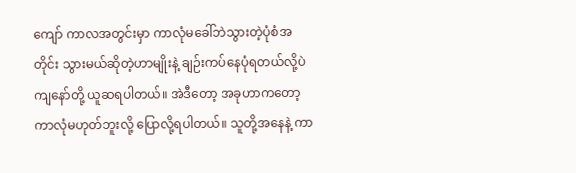ကျော် ကာလအတွင်းမှာ ကာလုံမခေါ်ဘဲသွားတဲ့ပုံစံအတိုင်း သွားမယ်ဆိုတဲ့ဟာမျိုးနဲ့ ချဉ်းကပ်နေပုံရတယ်လို့ပဲ ကျနော်တို့ ယူဆရပါတယ်။ အဲဒီတော့ အခုဟာကတော့ ကာလုံမဟုတ်ဘူးလို့ ပြောလို့ရပါတယ်။ သူတို့အနေနဲ့ ကာ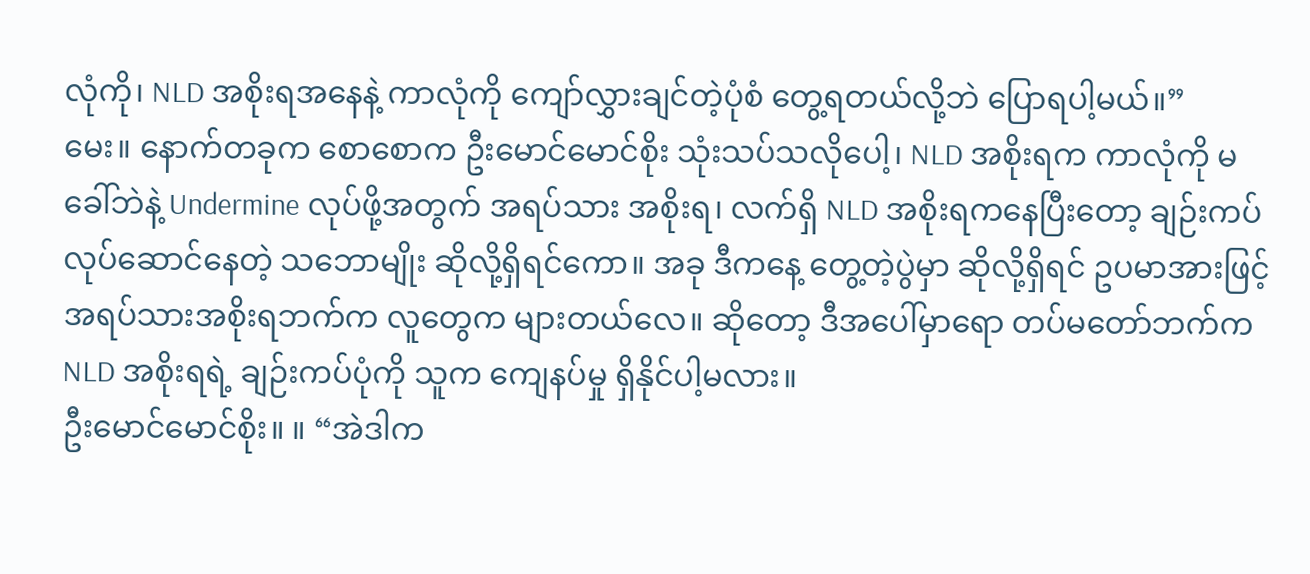လုံကို၊ NLD အစိုးရအနေနဲ့ ကာလုံကို ကျော်လွှားချင်တဲ့ပုံစံ တွေ့ရတယ်လို့ဘဲ ပြောရပါ့မယ်။”
မေး။ နောက်တခုက စောစောက ဦးမောင်မောင်စိုး သုံးသပ်သလိုပေါ့၊ NLD အစိုးရက ကာလုံကို မခေါ်ဘဲနဲ့ Undermine လုပ်ဖို့အတွက် အရပ်သား အစိုးရ၊ လက်ရှိ NLD အစိုးရကနေပြီးတော့ ချဉ်းကပ် လုပ်ဆောင်နေတဲ့ သဘောမျိုး ဆိုလို့ရှိရင်ကော။ အခု ဒီကနေ့ တွေ့တဲ့ပွဲမှာ ဆိုလို့ရှိရင် ဥပမာအားဖြင့် အရပ်သားအစိုးရဘက်က လူတွေက များတယ်လေ။ ဆိုတော့ ဒီအပေါ်မှာရော တပ်မတော်ဘက်က NLD အစိုးရရဲ့ ချဉ်းကပ်ပုံကို သူက ကျေနပ်မှု ရှိနိုင်ပါ့မလား။
ဦးမောင်မောင်စိုး။ ။ “အဲဒါက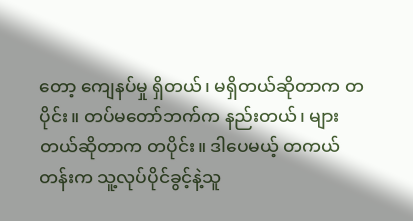တော့ ကျေနပ်မှု ရှိတယ်၊ မရှိတယ်ဆိုတာက တပိုင်း။ တပ်မတော်ဘက်က နည်းတယ်၊ များတယ်ဆိုတာက တပိုင်း။ ဒါပေမယ့် တကယ်တန်းက သူ့လုပ်ပိုင်ခွင့်နဲ့သူ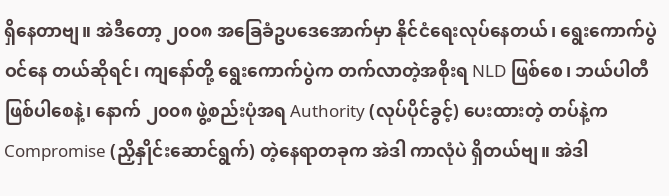ရှိနေတာဗျ။ အဲဒီတော့ ၂၀၀၈ အခြေခံဥပဒေအောက်မှာ နိုင်ငံရေးလုပ်နေတယ်၊ ရွေးကောက်ပွဲ ဝင်နေ တယ်ဆိုရင်၊ ကျနော်တို့ ရွေးကောက်ပွဲက တက်လာတဲ့အစိုးရ NLD ဖြစ်စေ၊ ဘယ်ပါတီဖြစ်ပါစေနဲ့၊ နောက် ၂၀၀၈ ဖွဲ့စည်းပုံအရ Authority (လုပ်ပိုင်ခွင့်) ပေးထားတဲ့ တပ်နဲ့က Compromise (ညှိနှိုင်းဆောင်ရွက်) တဲ့နေရာတခုက အဲဒါ ကာလုံပဲ ရှိတယ်ဗျ။ အဲဒါ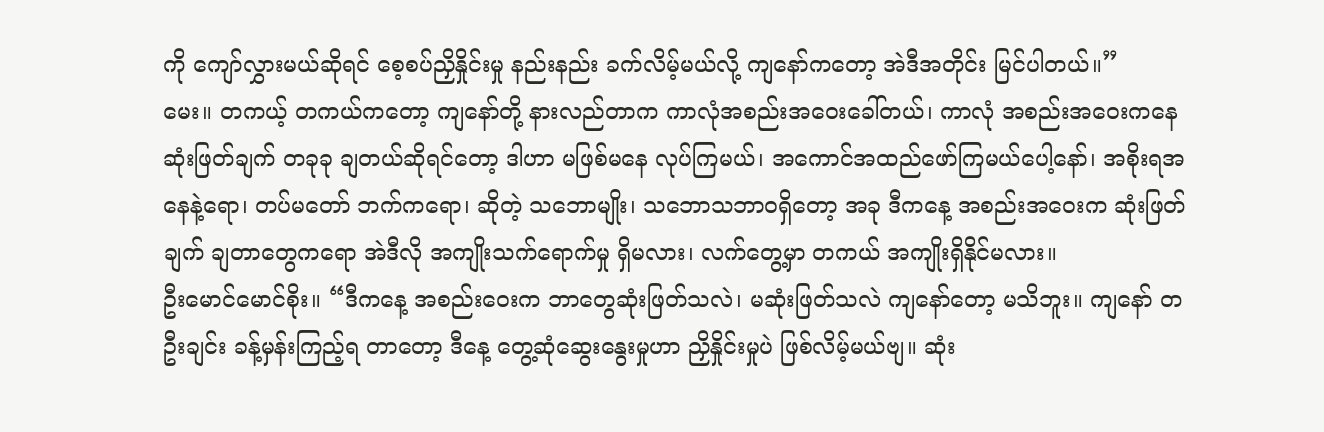ကို ကျော်လွှားမယ်ဆိုရင် စေ့စပ်ညှိနှိုင်းမှု နည်းနည်း ခက်လိမ့်မယ်လို့ ကျနော်ကတော့ အဲဒီအတိုင်း မြင်ပါတယ်။”
မေး။ တကယ့် တကယ်ကတော့ ကျနော်တို့ နားလည်တာက ကာလုံအစည်းအဝေးခေါ်တယ်၊ ကာလုံ အစည်းအဝေးကနေ ဆုံးဖြတ်ချက် တခုခု ချတယ်ဆိုရင်တော့ ဒါဟာ မဖြစ်မနေ လုပ်ကြမယ်၊ အကောင်အထည်ဖော်ကြမယ်ပေါ့နော်၊ အစိုးရအနေနဲ့ရော၊ တပ်မတော် ဘက်ကရော၊ ဆိုတဲ့ သဘောမျိုး၊ သဘောသဘာဝရှိတော့ အခု ဒီကနေ့ အစည်းအဝေးက ဆုံးဖြတ်ချက် ချတာတွေကရော အဲဒီလို အကျိုးသက်ရောက်မှု ရှိမလား၊ လက်တွေ့မှာ တကယ် အကျိုးရှိနိုင်မလား။
ဦးမောင်မောင်စိုး။ “ဒီကနေ့ အစည်းဝေးက ဘာတွေဆုံးဖြတ်သလဲ၊ မဆုံးဖြတ်သလဲ ကျနော်တော့ မသိဘူး။ ကျနော် တဦးချင်း ခန့်မှန်းကြည့်ရ တာတော့ ဒီနေ့ တွေ့ဆုံဆွေးနွေးမှုဟာ ညှိနှိုင်းမှုပဲ ဖြစ်လိမ့်မယ်ဗျ။ ဆုံး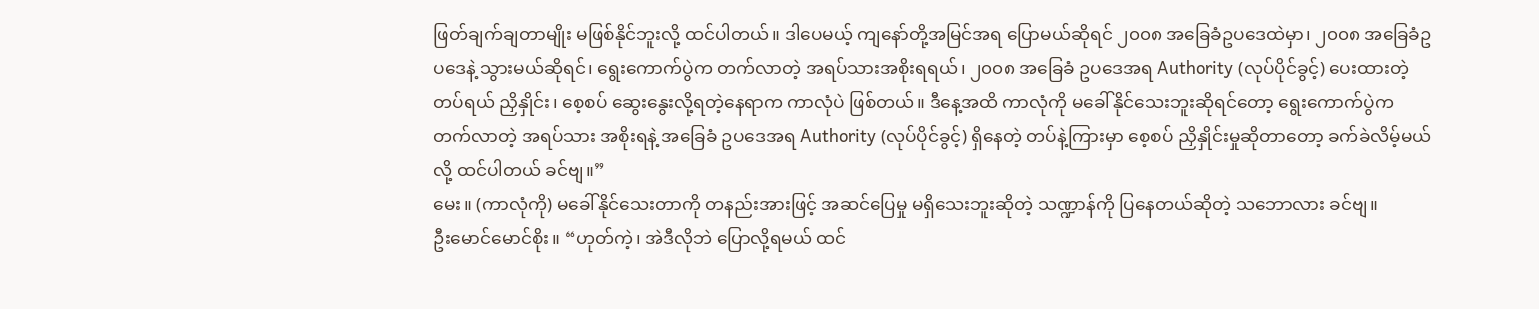ဖြတ်ချက်ချတာမျိုး မဖြစ်နိုင်ဘူးလို့ ထင်ပါတယ်။ ဒါပေမယ့် ကျနော်တို့အမြင်အရ ပြောမယ်ဆိုရင် ၂၀၀၈ အခြေခံဥပဒေထဲမှာ၊ ၂၀၀၈ အခြေခံဥပဒေနဲ့ သွားမယ်ဆိုရင်၊ ရွေးကောက်ပွဲက တက်လာတဲ့ အရပ်သားအစိုးရရယ်၊ ၂၀၀၈ အခြေခံ ဥပဒေအရ Authority (လုပ်ပိုင်ခွင့်) ပေးထားတဲ့ တပ်ရယ် ညှိနှိုင်း၊ စေ့စပ် ဆွေးနွေးလို့ရတဲ့နေရာက ကာလုံပဲ ဖြစ်တယ်။ ဒီနေ့အထိ ကာလုံကို မခေါ်နိုင်သေးဘူးဆိုရင်တော့ ရွေးကောက်ပွဲက တက်လာတဲ့ အရပ်သား အစိုးရနဲ့ အခြေခံ ဥပဒေအရ Authority (လုပ်ပိုင်ခွင့်) ရှိနေတဲ့ တပ်နဲ့ကြားမှာ စေ့စပ် ညှိနှိုင်းမှုဆိုတာတော့ ခက်ခဲလိမ့်မယ်လို့ ထင်ပါတယ် ခင်ဗျ။”
မေး။ (ကာလုံကို) မခေါ်နိုင်သေးတာကို တနည်းအားဖြင့် အဆင်ပြေမှု မရှိသေးဘူးဆိုတဲ့ သဏ္ဍာန်ကို ပြနေတယ်ဆိုတဲ့ သဘောလား ခင်ဗျ။
ဦးမောင်မောင်စိုး။ “ဟုတ်ကဲ့၊ အဲဒီလိုဘဲ ပြောလို့ရမယ် ထင်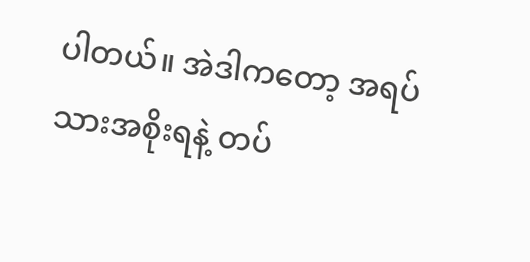ပါတယ်။ အဲဒါကတော့ အရပ်သားအစိုးရနဲ့ တပ်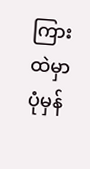ကြားထဲမှာ ပုံမှန်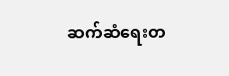ဆက်ဆံရေးတ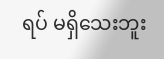ရပ် မရှိသေးဘူး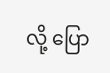လို့ ပြော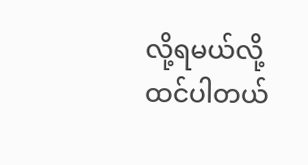လို့ရမယ်လို့ ထင်ပါတယ်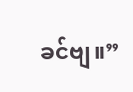ခင်ဗျ။”